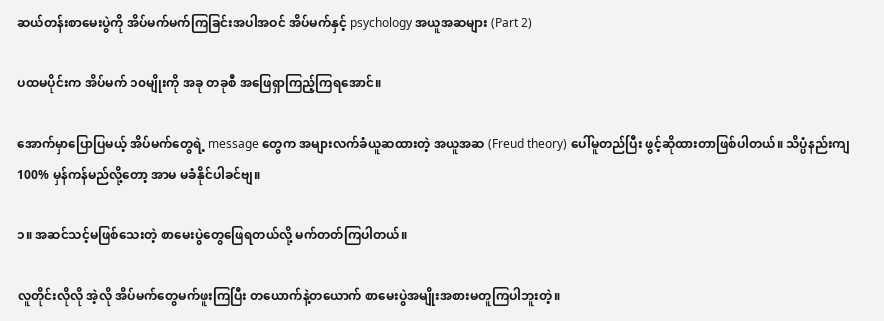ဆယ်တန်းစာမေးပွဲကို အိပ်မက်မက်ကြခြင်းအပါအဝင် အိပ်မက်နှင့် psychology အယူအဆများ (Part 2)

ပထမပိုင်းက အိပ်မက် ၁၀မျိုးကို အခု တခုစီ အဖြေရှာကြည့်ကြရအောင်။

အောက်မှာပြောပြမယ့် အိပ်မက်တွေရဲ့ message တွေက အများလက်ခံယူဆထားတဲ့ အယူအဆ (Freud theory) ပေါ်မူတည်ပြီး ဖွင့်ဆိုထားတာဖြစ်ပါတယ်။ သိပ္ပံနည်းကျ 100% မှန်ကန်မည်လို့တော့ အာမ မခံနိုင်ပါခင်ဗျ။

၁။ အဆင်သင့်မဖြစ်သေးတဲ့ စာမေးပွဲတွေဖြေရတယ်လို့ မက်တတ်ကြပါတယ်။

လူတိုင်းလိုလို အဲ့လို အိပ်မက်တွေမက်ဖူးကြပြီး တယောက်နဲ့တယောက် စာမေးပွဲအမျိုးအစားမတူကြပါဘူးတဲ့။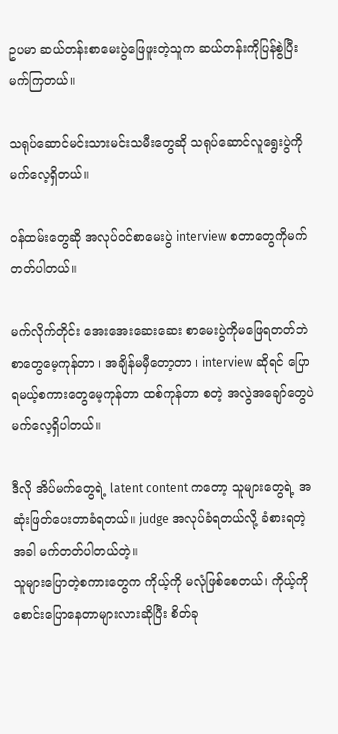ဥပမာ ဆယ်တန်းစာမေးပွဲဖြေဖူးတဲ့သူက ဆယ်တန်းကိုပြန်စွဲပြီး မက်ကြတယ်။

သရုပ်ဆောင်မင်းသားမင်းသမီးတွေဆို သရုပ်ဆောင်လူရွေးပွဲကိုမက်လေ့ရှိတယ်။

ဝန်ထမ်းတွေဆို အလုပ်ဝင်စာမေးပွဲ interview စတာတွေကိုမက်တတ်ပါတယ်။

မက်လိုက်တိုင်း အေးအေးဆေးဆေး စာမေးပွဲကိုမဖြေရတတ်ဘဲ စာတွေမေ့ကုန်တာ ၊ အချိန်မမှီတော့တာ ၊ interview ဆိုရင် ပြောရမယ့်စကားတွေမေ့ကုန်တာ ထစ်ကုန်တာ စတဲ့ အလွဲအချော်တွေပဲမက်လေ့ရှိပါတယ်။

ဒီလို အိပ်မက်တွေရဲ့ latent content ကတော့ သူများတွေရဲ့ အဆုံးဖြတ်ပေးတာခံရတယ်။ judge အလုပ်ခံရတယ်လို့ ခံစားရတဲ့အခါ မက်တတ်ပါတယ်တဲ့။
သူများပြောတဲ့စကားတွေက ကိုယ့်ကို မလုံဖြစ်စေတယ်၊ ကိုယ့်ကိုစောင်းပြောနေတာများလားဆိုပြီး စိတ်ခု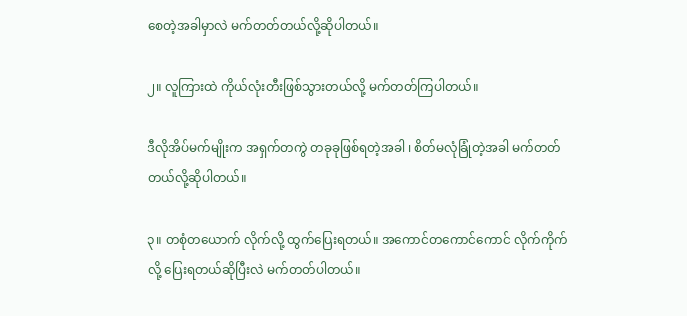စေတဲ့အခါမှာလဲ မက်တတ်တယ်လို့ဆိုပါတယ်။

၂။ လူကြားထဲ ကိုယ်လုံးတီးဖြစ်သွားတယ်လို့ မက်တတ်ကြပါတယ်။

ဒီလိုအိပ်မက်မျိုးက အရှက်တကွဲ တခုခုဖြစ်ရတဲ့အခါ ၊ စိတ်မလုံခြုံတဲ့အခါ မက်တတ်တယ်လို့ဆိုပါတယ်။

၃။ တစုံတယောက် လိုက်လို့ ထွက်ပြေးရတယ်။ အကောင်တကောင်ကောင် လိုက်ကိုက်လို့ ပြေးရတယ်ဆိုပြီးလဲ မက်တတ်ပါတယ်။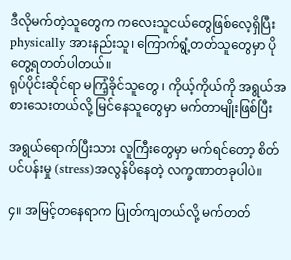ဒီလိုမက်တဲ့သူတွေက ကလေးသူငယ်တွေဖြစ်လေ့ရှိပြီး physically အားနည်းသူ၊ ကြောက်ရွံ့တတ်သူတွေမှာ ပိုတွေ့ရတတ်ပါတယ်။
ရုပ်ပိုင်းဆိုင်ရာ မကြံ့ခိုင်သူတွေ ၊ ကိုယ့်ကိုယ်ကို အရွယ်အစားသေးတယ်လို့ မြင်နေသူတွေမှာ မက်တာမျိုးဖြစ်ပြီး

အရွယ်ရောက်ပြီးသား လူကြီးတွေမှာ မက်ရင်တော့ စိတ်ပင်ပန်းမှု (stress)အလွန်ပိနေတဲ့ လက္ခဏာတခုပါပဲ။

၄။ အမြင့်တနေရာက ပြုတ်ကျတယ်လို့ မက်တတ်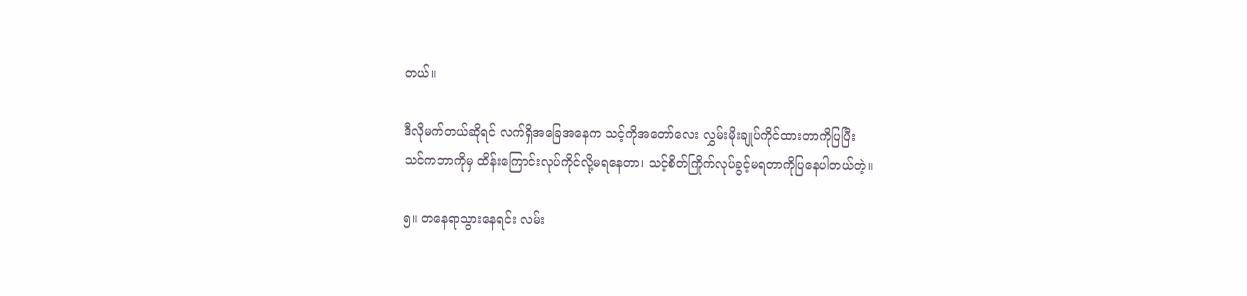တယ်။

ဒီလိုမက်တယ်ဆိုရင် လက်ရှိအခြေအနေက သင့်ကိုအတော်လေး လွှမ်းမိုးချုပ်ကိုင်ထားတာကိုပြပြီး
သင်ကဘာကိုမှ ထိန်းကြောင်းလုပ်ကိုင်လို့မရနေတာ၊ သင့်စိတ်ကြိုက်လုပ်ခွင့်မရတာကိုပြနေပါတယ်တဲ့။

၅။ တနေရာသွားနေရင်း လမ်း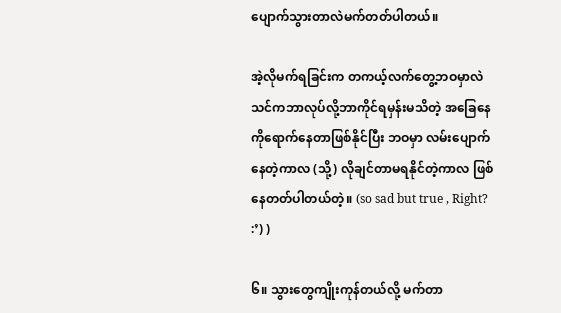ပျောက်သွားတာလဲမက်တတ်ပါတယ်။

အဲ့လိုမက်ရခြင်းက တကယ့်လက်တွေ့ဘဝမှာလဲ သင်ကဘာလုပ်လို့ဘာကိုင်ရမှန်းမသိတဲ့ အခြေနေကိုရောက်နေတာဖြစ်နိုင်ပြီး ဘဝမှာ လမ်းပျောက်နေတဲ့ကာလ (သို့) လိုချင်တာမရနိုင်တဲ့ကာလ ဖြစ်နေတတ်ပါတယ်တဲ့။ (so sad but true , Right? :’) )

၆။ သွားတွေကျိုးကုန်တယ်လို့ မက်တာ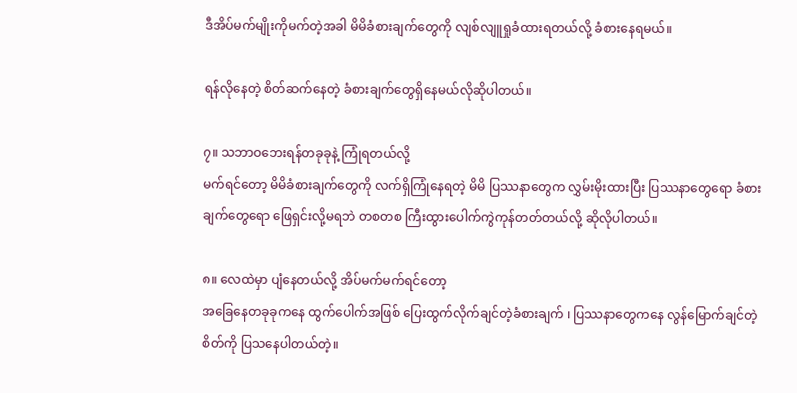ဒီအိပ်မက်မျိုးကိုမက်တဲ့အခါ မိမိခံစားချက်တွေကို လျစ်လျူရှုခံထားရတယ်လို့ ခံစားနေရမယ်။

ရန်လိုနေတဲ့ စိတ်ဆက်နေတဲ့ ခံစားချက်တွေရှိနေမယ်လိုဆိုပါတယ်။

၇။ သဘာဝဘေးရန်တခုခုနဲ့ ကြုံရတယ်လို့
မက်ရင်တော့ မိမိခံစားချက်တွေကို လက်ရှိကြုံနေရတဲ့ မိမိ ပြဿနာတွေက လွှမ်းမိုးထားပြီး ပြဿနာတွေရော ခံစားချက်တွေရော ဖြေရှင်းလို့မရဘဲ တစတစ ကြီးထွားပေါက်ကွဲကုန်တတ်တယ်လို့ ဆိုလိုပါတယ်။

၈။ လေထဲမှာ ပျံနေတယ်လို့ အိပ်မက်မက်ရင်တော့
အခြေနေတခုခုကနေ ထွက်ပေါက်အဖြစ် ပြေးထွက်လိုက်ချင်တဲ့ခံစားချက် ၊ ပြဿနာတွေကနေ လွန်မြောက်ချင်တဲ့ စိတ်ကို ပြသနေပါတယ်တဲ့။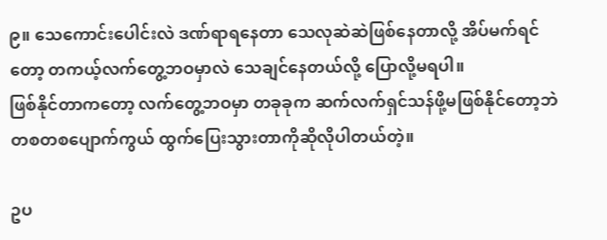၉။ သေကောင်းပေါင်းလဲ ဒဏ်ရာရနေတာ သေလုဆဲဆဲဖြစ်နေတာလို့ အိပ်မက်ရင်တော့ တကယ့်လက်တွေ့ဘဝမှာလဲ သေချင်နေတယ်လို့ ပြောလို့မရပါ။
ဖြစ်နိုင်တာကတော့ လက်တွေ့ဘဝမှာ တခုခုက ဆက်လက်ရှင်သန်ဖို့မဖြစ်နိုင်တော့ဘဲ တစတစပျောက်ကွယ် ထွက်ပြေးသွားတာကိုဆိုလိုပါတယ်တဲ့။

ဥပ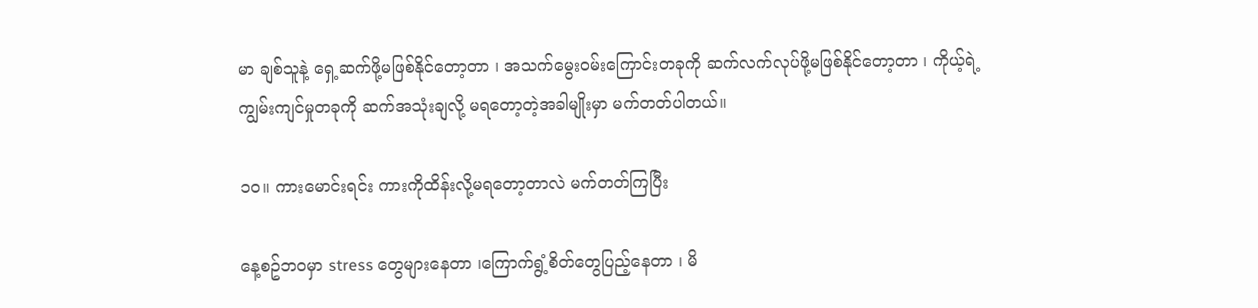မာ ချစ်သူနဲ့ ရှေ့ဆက်ဖို့မဖြစ်နိုင်တော့တာ ၊ အသက်မွေးဝမ်းကြောင်းတခုကို ဆက်လက်လုပ်ဖို့မဖြစ်နိုင်တော့တာ ၊ ကိုယ့်ရဲ့ ကျွမ်းကျင်မှုတခုကို ဆက်အသုံးချလို့ မရတော့တဲ့အခါမျိုးမှာ မက်တတ်ပါတယ်။

၁၀။ ကားမောင်းရင်း ကားကိုထိန်းလို့မရတော့တာလဲ မက်တတ်ကြပြီး

နေ့စဥ်ဘဝမှာ stress တွေများနေတာ ၊ကြောက်ရွံ့စိတ်တွေပြည့်နေတာ ၊ မိ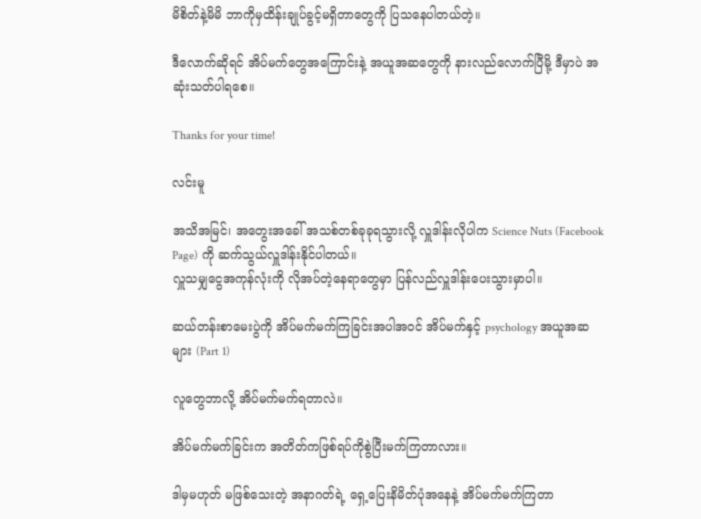မိစိတ်နဲ့မိမိ ဘာကိုမှထိန်းချုပ်ခွင့်မရှိတာတွေကို ပြသနေပါတယ်တဲ့။

ဒီလောက်ဆိုရင် အိပ်မက်တွေအကြောင်းနဲ့ အယူအဆတွေကို နားလည်လောက်ပြီမို့ ဒီမှာပဲ အဆုံးသတ်ပါရစေ။

Thanks for your time!

လင်းမူ

အသိအမြင်၊ အတွေးအခေါ် အသစ်တစ်ခုခုရသွားလို့ လှူဒါန်းလိုပါက Science Nuts (Facebook Page) ကို ဆက်သွယ်လှူဒါန်းနိုင်ပါတယ်။
လှူသမျှငွေအကုန်လုံးကို လိုအပ်တဲ့နေရာတွေမှာ ပြန်လည်လှူဒါန်းပေးသွားမှာပါ။

ဆယ်တန်းစာမေးပွဲကို အိပ်မက်မက်ကြခြင်းအပါအဝင် အိပ်မက်နှင့် psychology အယူအဆများ (Part 1)

လူတွေဘာလို့ အိပ်မက်မက်ရတာလဲ။

အိပ်မက်မက်ခြင်းက အတိတ်ကဖြစ်ရပ်ကိုစွဲပြီးမက်ကြတာလား။

ဒါမှမဟုတ် မဖြစ်သေးတဲ့ အနာဂတ်ရဲ့ ရှေ့ပြေးနိမိတ်ပုံအနေနဲ့ အိပ်မက်မက်ကြတာ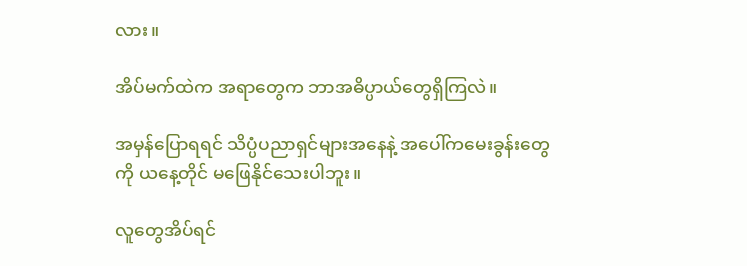လား။

အိပ်မက်ထဲက အရာတွေက ဘာအဓိပ္ပာယ်တွေရှိကြလဲ။

အမှန်ပြောရရင် သိပ္ပံပညာရှင်များအနေနဲ့ အပေါ်ကမေးခွန်းတွေကို ယနေ့တိုင် မဖြေနိုင်သေးပါဘူး။

လူတွေအိပ်ရင်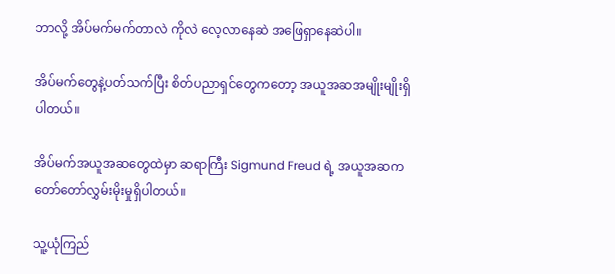ဘာလို့ အိပ်မက်မက်တာလဲ ကိုလဲ လေ့လာနေဆဲ အဖြေရှာနေဆဲပါ။

အိပ်မက်တွေနဲ့ပတ်သက်ပြီး စိတ်ပညာရှင်တွေကတော့ အယူအဆအမျိုးမျိုးရှိပါတယ်။

အိပ်မက်အယူအဆတွေထဲမှာ ဆရာကြီး Sigmund Freud ရဲ့ အယူအဆက တော်တော်လွှမ်းမိုးမှုရှိပါတယ်။

သူ့ယုံကြည်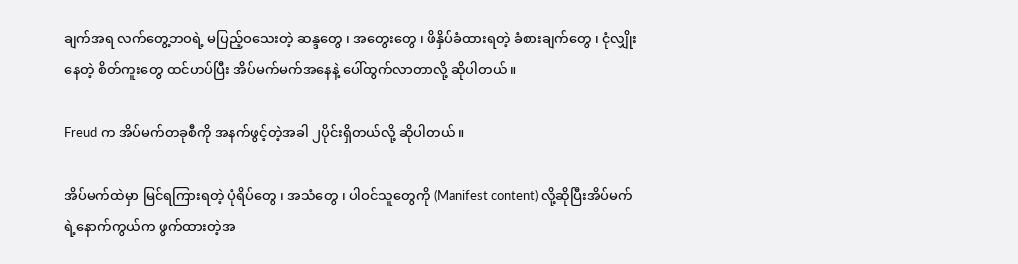ချက်အရ လက်တွေ့ဘဝရဲ့ မပြည့်ဝသေးတဲ့ ဆန္ဒတွေ ၊ အတွေးတွေ ၊ ဖိနှိပ်ခံထားရတဲ့ ခံစားချက်တွေ ၊ ငုံလျှိုးနေတဲ့ စိတ်ကူးတွေ ထင်ဟပ်ပြီး အိပ်မက်မက်အနေနဲ့ ပေါ်ထွက်လာတာလို့ ဆိုပါတယ်။

Freud က အိပ်မက်တခုစီကို အနက်ဖွင့်တဲ့အခါ ၂ပိုင်းရှိတယ်လို့ ဆိုပါတယ်။

အိပ်မက်ထဲမှာ မြင်ရကြားရတဲ့ ပုံရိပ်တွေ ၊ အသံတွေ ၊ ပါဝင်သူတွေကို (Manifest content) လို့ဆိုပြီးအိပ်မက်ရဲ့နောက်ကွယ်က ဖွက်ထားတဲ့အ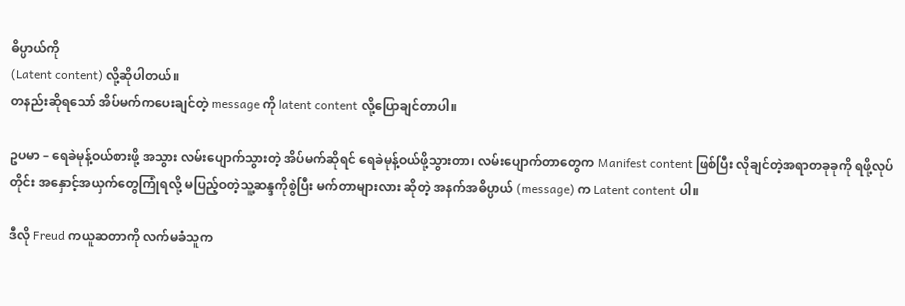ဓိပ္ပာယ်ကို
(Latent content) လို့ဆိုပါတယ်။
တနည်းဆိုရသော် အိပ်မက်ကပေးချင်တဲ့ message ကို latent content လို့ပြောချင်တာပါ။

ဥပမာ – ရေခဲမုန့်ဝယ်စားဖို့ အသွား လမ်းပျောက်သွားတဲ့ အိပ်မက်ဆိုရင် ရေခဲမုန့်ဝယ်ဖို့သွားတာ၊ လမ်းပျောက်တာတွေက Manifest content ဖြစ်ပြီး လိုချင်တဲ့အရာတခုခုကို ရဖို့လုပ်တိုင်း အနှောင့်အယှက်တွေကြုံရလို့ မပြည့်ဝတဲ့သူ့ဆန္ဒကိုစွဲပြီး မက်တာများလား ဆိုတဲ့ အနက်အဓိပ္ပာယ် (message) က Latent content ပါ။

ဒီလို Freud ကယူဆတာကို လက်မခံသူက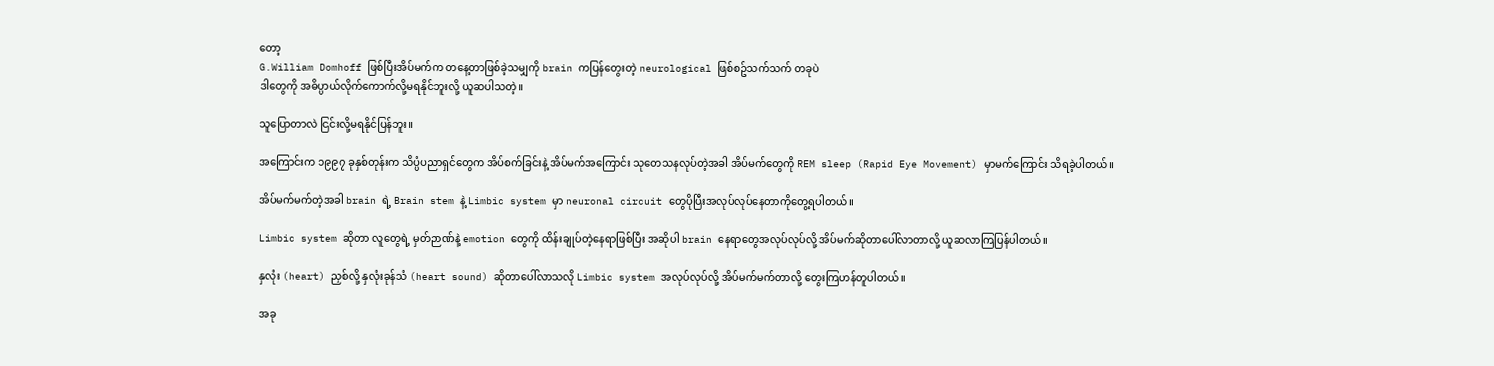တော့
G.William Domhoff ဖြစ်ပြီးအိပ်မက်က တနေ့တာဖြစ်ခဲ့သမျှကို brain ကပြန်တွေးတဲ့ neurological ဖြစ်စဥ်သက်သက် တခုပဲ
ဒါတွေကို အဓိပ္ပာယ်လိုက်ကောက်လို့မရနိုင်ဘူးလို့ ယူဆပါသတဲ့။

သူပြောတာလဲ ငြင်းလို့မရနိုင်ပြန်ဘူး။

အကြောင်းက ၁၉၉၇ ခုနှစ်တုန်းက သိပ္ပံပညာရှင်တွေက အိပ်စက်ခြင်းနဲ့ အိပ်မက်အကြောင်း သုတေသနလုပ်တဲ့အခါ အိပ်မက်တွေကို REM sleep (Rapid Eye Movement) မှာမက်ကြောင်း သိရခဲ့ပါတယ်။

အိပ်မက်မက်တဲ့အခါ brain ရဲ့ Brain stem နဲ့ Limbic system မှာ neuronal circuit တွေပိုပြီးအလုပ်လုပ်နေတာကိုတွေ့ရပါတယ်။

Limbic system ဆိုတာ လူတွေရဲ့ မှတ်ဉာဏ်နဲ့ emotion တွေကို ထိန်းချုပ်တဲ့နေရာဖြစ်ပြီး အဆိုပါ brain နေရာတွေအလုပ်လုပ်လို့ အိပ်မက်ဆိုတာပေါ်လာတာလို့ ယူဆလာကြပြန်ပါတယ်။

နှလုံး (heart) ညှစ်လို့ နှလုံးခုန်သံ (heart sound) ဆိုတာပေါ်လာသလို Limbic system အလုပ်လုပ်လို့ အိပ်မက်မက်တာလို့ တွေးကြဟန်တူပါတယ်။

အခု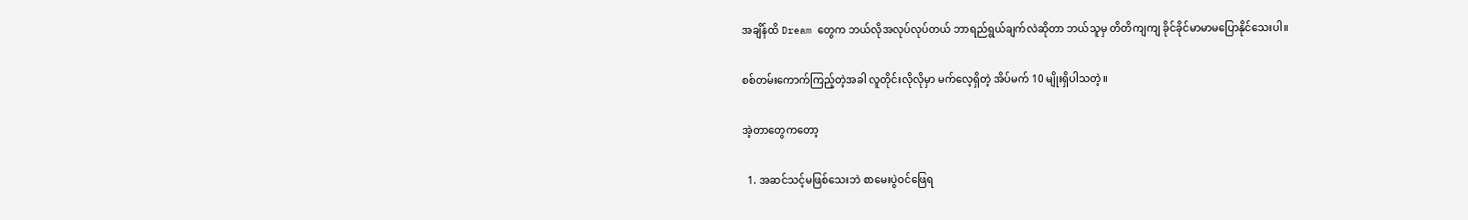အချိန်ထိ Dream တွေက ဘယ်လိုအလုပ်လုပ်တယ် ဘာရည်ရွယ်ချက်လဲဆိုတာ ဘယ်သူမှ တိတိကျကျ ခိုင်ခိုင်မာမာမပြောနိုင်သေးပါ။

စစ်တမ်းကောက်ကြည့်တဲ့အခါ လူတိုင်းလိုလိုမှာ မက်လေ့ရှိတဲ့ အိပ်မက် 10 မျိုးရှိပါသတဲ့။

အဲ့တာတွေကတော့

  1. အဆင်သင့်မဖြစ်သေးဘဲ စာမေးပွဲဝင်ဖြေရ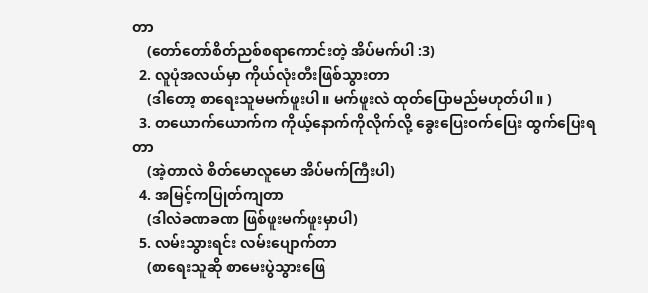တာ
    (တော်တော်စိတ်ညစ်စရာကောင်းတဲ့ အိပ်မက်ပါ :3)
  2. လူပုံအလယ်မှာ ကိုယ်လုံးတီးဖြစ်သွားတာ
    (ဒါတော့ စာရေးသူမမက်ဖူးပါ။ မက်ဖူးလဲ ထုတ်ပြောမည်မဟုတ်ပါ။ )
  3. တယောက်ယောက်က ကိုယ့်နောက်ကိုလိုက်လို့ ခွေးပြေးဝက်ပြေး ထွက်ပြေးရတာ
    (အဲ့တာလဲ စိတ်မောလူမော အိပ်မက်ကြီးပါ)
  4. အမြင့်ကပြုတ်ကျတာ
    (ဒါလဲခဏခဏ ဖြစ်ဖူးမက်ဖူးမှာပါ)
  5. လမ်းသွားရင်း လမ်းပျောက်တာ
    (စာရေးသူဆို စာမေးပွဲသွားဖြေ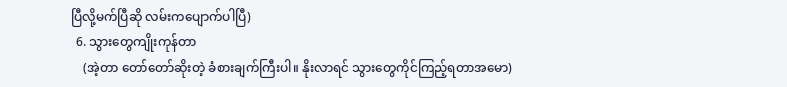ပြီလို့မက်ပြီဆို လမ်းကပျောက်ပါပြီ)
  6. သွားတွေကျိုးကုန်တာ
    (အဲ့တာ တော်တော်ဆိုးတဲ့ ခံစားချက်ကြီးပါ။ နိုးလာရင် သွားတွေကိုင်ကြည့်ရတာအမော)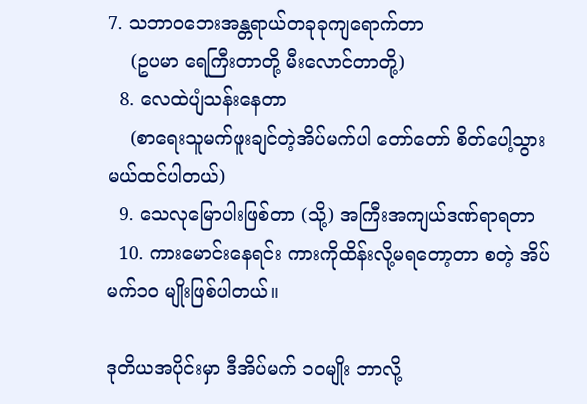7. သဘာဝဘေးအန္တရာယ်တခုခုကျရောက်တာ
    (ဥပမာ ရေကြီးတာတို့ မီးလောင်တာတို့)
  8. လေထဲပျံသန်းနေတာ
    (စာရေးသူမက်ဖူးချင်တဲ့အိပ်မက်ပါ တော်တော် စိတ်ပေါ့သွားမယ်ထင်ပါတယ်)
  9. သေလုမြောပါးဖြစ်တာ (သို့) အကြီးအကျယ်ဒဏ်ရာရတာ
  10. ကားမောင်းနေရင်း ကားကိုထိန်းလို့မရတော့တာ စတဲ့ အိပ်မက်၁၀ မျိုးဖြစ်ပါတယ်။

ဒုတိယအပိုင်းမှာ ဒီအိပ်မက် ၁၀မျိုး ဘာလို့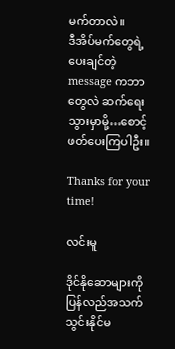မက်တာလဲ။
ဒီအိပ်မက်တွေရဲ့ ပေးချင်တဲ့ message ကဘာတွေလဲ ဆက်ရေးသွားမှာမို့…စောင့်ဖတ်ပေးကြပါဦး။

Thanks for your time!

လင်းမူ

ဒိုင်နိုဆောများကို ပြန်လည်အသက်သွင်းနိုင်မ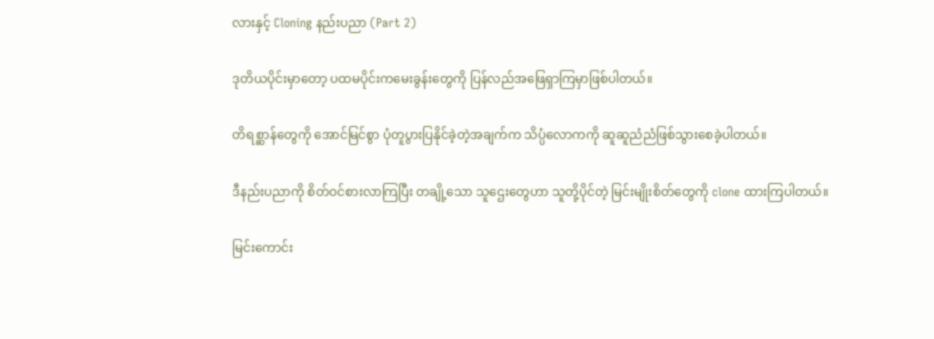လားနှင့် Cloning နည်းပညာ (Part 2)

ဒုတိယပိုင်းမှာတော့ ပထမပိုင်းကမေးခွန်းတွေကို ပြန်လည်အဖြေရှာကြမှာဖြစ်ပါတယ်။

တိရစ္ဆာန်တွေကို အောင်မြင်စွာ ပုံတူပွားပြနိုင်ခဲ့တဲ့အချက်က သိပ္ပံလောကကို ဆူဆူညံညံဖြစ်သွားစေခဲ့ပါတယ်။

ဒီနည်းပညာကို စိတ်ဝင်စားလာကြပြီး တချို့သော သူဌေးတွေဟာ သူတို့ပိုင်တဲ့ မြင်းမျိုးစိတ်တွေကို clone ထားကြပါတယ်။

မြင်းကောင်း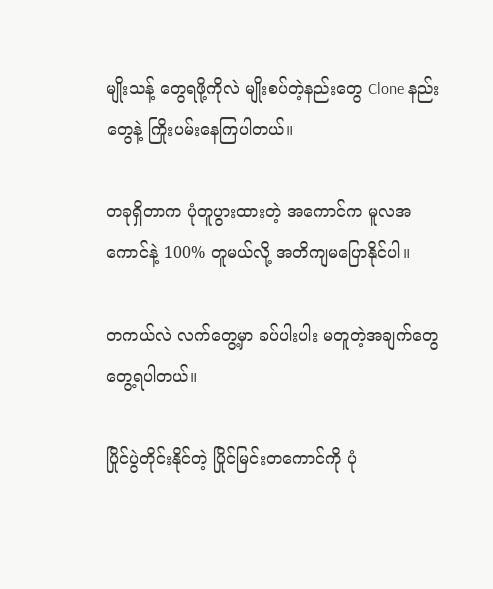မျိုးသန့် တွေရဖို့ကိုလဲ မျိုးစပ်တဲ့နည်းတွေ Clone နည်းတွေနဲ့ ကြိုးပမ်းနေကြပါတယ်။

တခုရှိတာက ပုံတူပွားထားတဲ့ အကောင်က မူလအကောင်နဲ့ 100% တူမယ်လို့ အတိကျမပြောနိုင်ပါ။

တကယ်လဲ လက်တွေ့မှာ ခပ်ပါးပါး မတူတဲ့အချက်တွေတွေ့ရပါတယ်။

ပြိုင်ပွဲတိုင်းနိုင်တဲ့ ပြိုင်မြင်းတကောင်ကို ပုံ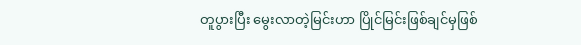တူပွားပြီး မွေးလာတဲ့မြင်းဟာ ပြိုင်မြင်းဖြစ်ချင်မှဖြစ်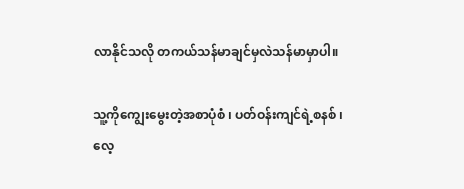လာနိုင်သလို တကယ်သန်မာချင်မှလဲသန်မာမှာပါ။

သူ့ကိုကျွေးမွေးတဲ့အစာပုံစံ ၊ ပတ်ဝန်းကျင်ရဲ့စနစ် ၊
လေ့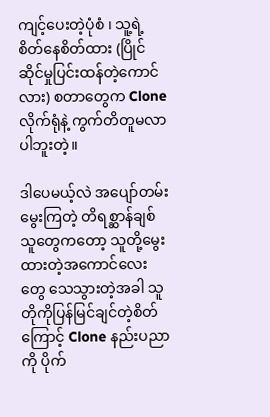ကျင့်ပေးတဲ့ပုံစံ ၊ သူ့ရဲ့စိတ်နေစိတ်ထား (ပြိုင်ဆိုင်မှုပြင်းထန်တဲ့ကောင်လား) စတာတွေက Clone လိုက်ရုံနဲ့ ကွက်တိတူမလာပါဘူးတဲ့။

ဒါပေမယ့်လဲ အပျော်တမ်းမွေးကြတဲ့ တိရစ္ဆာန်ချစ်သူတွေကတော့ သူတို့မွေးထားတဲ့အကောင်လေးတွေ သေသွားတဲ့အခါ သူတိုကိုပြန်မြင်ချင်တဲ့စိတ်ကြောင့် Clone နည်းပညာကို ပိုက်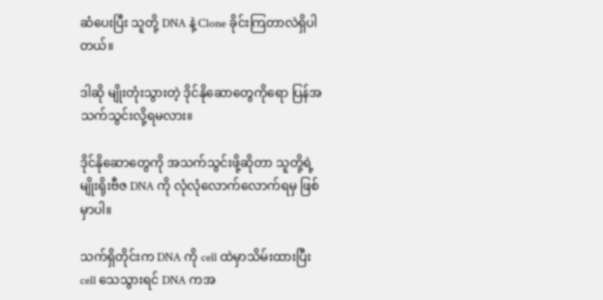ဆံပေးပြီး သူတို့ DNA နဲ့ Clone ခိုင်းကြတာလဲရှိပါတယ်။

ဒါဆို မျိုးတုံးသွားတဲ့ ဒိုင်နိုဆောတွေကိုရော ပြန်အသက်သွင်းလို့ရမလား။

ဒိုင်နိုဆောတွေကို အသက်သွင်းဖို့ဆိုတာ သူတို့ရဲ့ မျိုးရိုးဗီဇ DNA ကို လုံလုံလောက်လောက်ရမှ ဖြစ်မှာပါ။

သက်ရှိတိုင်းက DNA ကို cell ထဲမှာသိမ်းထားပြီး cell သေသွားရင် DNA ကအ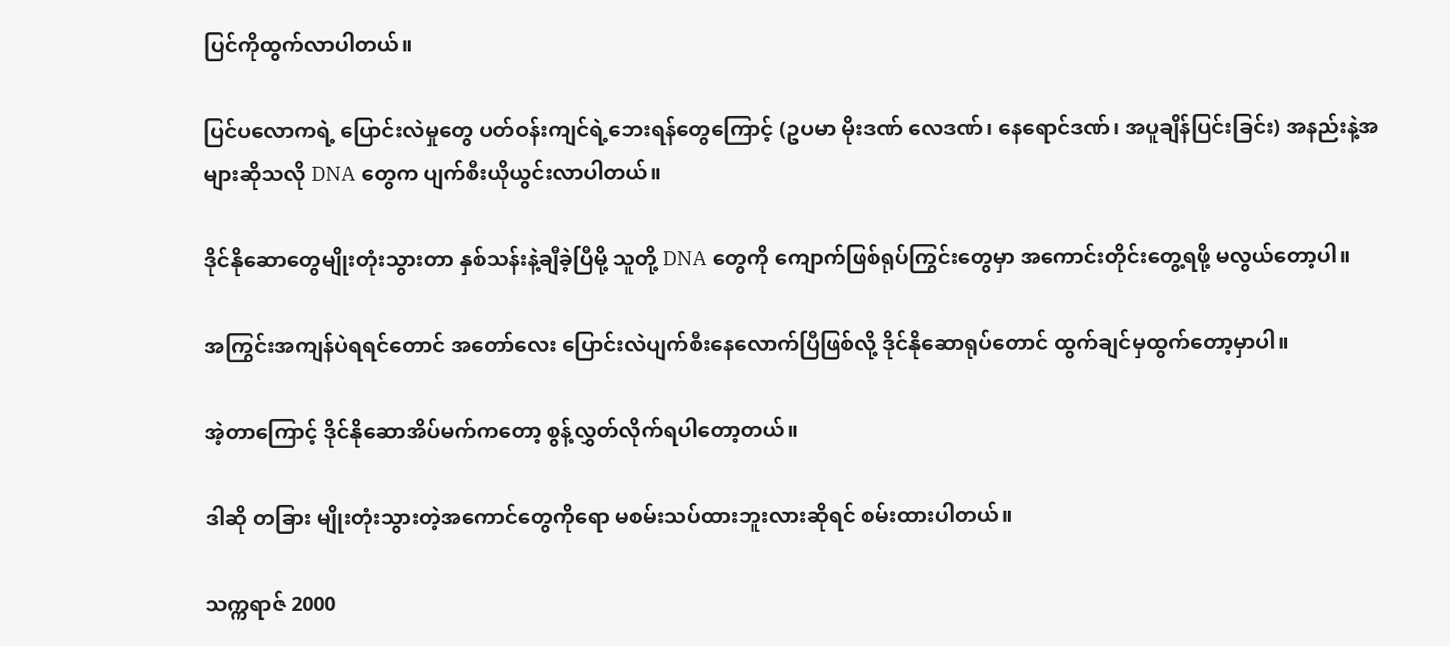ပြင်ကိုထွက်လာပါတယ်။

ပြင်ပလောကရဲ့ ပြောင်းလဲမှုတွေ ပတ်ဝန်းကျင်ရဲ့ဘေးရန်တွေကြောင့် (ဥပမာ မိုးဒဏ် လေဒဏ်၊ နေရောင်ဒဏ်၊ အပူချိန်ပြင်းခြင်း) အနည်းနဲ့အများဆိုသလို DNA တွေက ပျက်စီးယိုယွင်းလာပါတယ်။

ဒိုင်နိုဆောတွေမျိုးတုံးသွားတာ နှစ်သန်းနဲ့ချီခဲ့ပြီမို့ သူတို့ DNA တွေကို ကျောက်ဖြစ်ရုပ်ကြွင်းတွေမှာ အကောင်းတိုင်းတွေ့ရဖို့ မလွယ်တော့ပါ။

အကြွင်းအကျန်ပဲရရင်တောင် အတော်လေး ပြောင်းလဲပျက်စီးနေလောက်ပြီဖြစ်လို့ ဒိုင်နိုဆောရုပ်တောင် ထွက်ချင်မှထွက်တော့မှာပါ။

အဲ့တာကြောင့် ဒိုင်နိုဆောအိပ်မက်ကတော့ စွန့်လွှတ်လိုက်ရပါတော့တယ်။

ဒါဆို တခြား မျိုးတုံးသွားတဲ့အကောင်တွေကိုရော မစမ်းသပ်ထားဘူးလားဆိုရင် စမ်းထားပါတယ်။

သက္ကရာဇ် 2000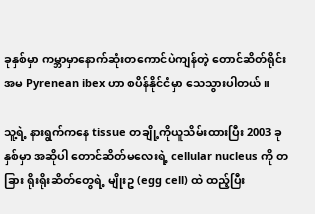ခုနှစ်မှာ ကမ္ဘာမှာနောက်ဆုံးတကောင်ပဲကျန်တဲ့ တောင်ဆိတ်ရိုင်း အမ Pyrenean ibex ဟာ စပိန်နိုင်ငံမှာ သေသွားပါတယ်။

သူ့ရဲ့ နားရွက်ကနေ tissue တချို့ကိုယူသိမ်းထားပြီး 2003 ခုနှစ်မှာ အဆိုပါ တောင်ဆိတ်မလေးရဲ့ cellular nucleus ကို တခြား ရိုးရိုးဆိတ်တွေရဲ့ မျိုးဥ (egg cell) ထဲ ထည့်ပြီး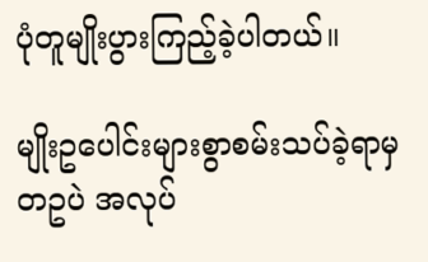ပုံတူမျိုးပွားကြည့်ခဲ့ပါတယ်။

မျိုးဥပေါင်းများစွာစမ်းသပ်ခဲ့ရာမှ တဥပဲ အလုပ်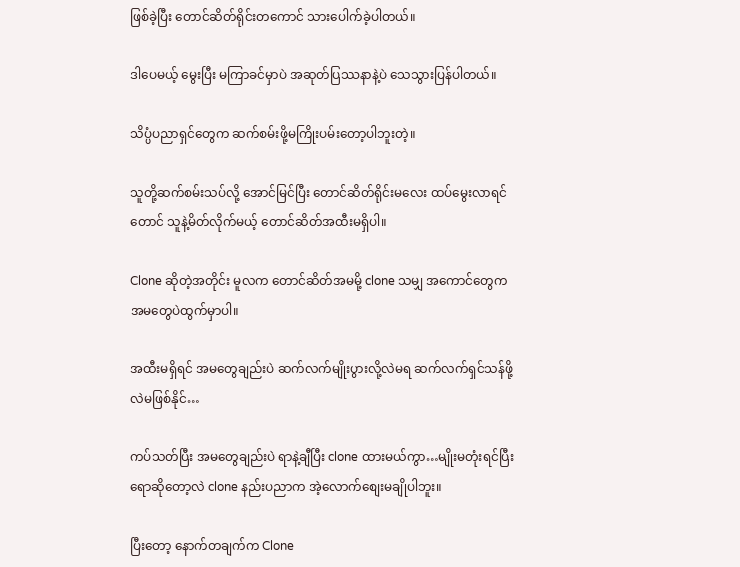ဖြစ်ခဲ့ပြီး တောင်ဆိတ်ရိုင်းတကောင် သားပေါက်ခဲ့ပါတယ်။

ဒါပေမယ့် မွေးပြီး မကြာခင်မှာပဲ အဆုတ်ပြဿနာနဲ့ပဲ သေသွားပြန်ပါတယ်။

သိပ္ပံပညာရှင်တွေက ဆက်စမ်းဖို့မကြိုးပမ်းတော့ပါဘူးတဲ့။

သူတို့ဆက်စမ်းသပ်လို့ အောင်မြင်ပြီး တောင်ဆိတ်ရိုင်းမလေး ထပ်မွေးလာရင်တောင် သူနဲ့မိတ်လိုက်မယ့် တောင်ဆိတ်အထီးမရှိပါ။

Clone ဆိုတဲ့အတိုင်း မူလက တောင်ဆိတ်အမမို့ clone သမျှ အကောင်တွေက အမတွေပဲထွက်မှာပါ။

အထီးမရှိရင် အမတွေချည်းပဲ ဆက်လက်မျိုးပွားလို့လဲမရ ဆက်လက်ရှင်သန်ဖို့လဲမဖြစ်နိုင်…

ကပ်သတ်ပြီး အမတွေချည်းပဲ ရာနဲ့ချီပြီး clone ထားမယ်ကွာ…မျိုးမတုံးရင်ပြီးရောဆိုတော့လဲ clone နည်းပညာက အဲ့လောက်စျေးမချိုပါဘူး။

ပြီးတော့ နောက်တချက်က Clone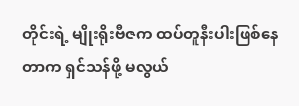တိုင်းရဲ့ မျိုးရိုးဗီဇက ထပ်တူနီးပါးဖြစ်နေတာက ရှင်သန်ဖို့ မလွယ်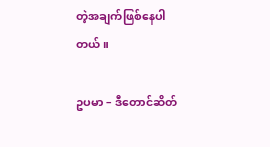တဲ့အချက်ဖြစ်နေပါတယ်။

ဥပမာ – ဒီတောင်ဆိတ်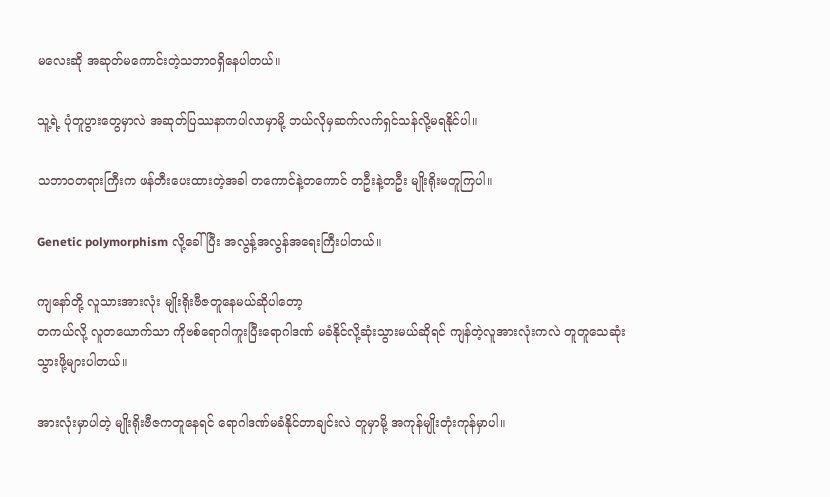မလေးဆို အဆုတ်မကောင်းတဲ့သဘာဝရှိနေပါတယ်။

သူ့ရဲ့ ပုံတူပွားတွေမှာလဲ အဆုတ်ပြဿနာကပါလာမှာမို့ ဘယ်လိုမှဆက်လက်ရှင်သန်လို့မရနိုင်ပါ။

သဘာဝတရားကြီးက ဖန်တီးပေးထားတဲ့အခါ တကောင်နဲ့တကောင် တဦးနဲ့တဦး မျိုးရိုးမတူကြပါ။

Genetic polymorphism လို့ခေါ်ပြီး အလွန့်အလွန်အရေးကြီးပါတယ်။

ကျနော်တို့ လူသားအားလုံး မျိုးရိုးဗီဇတူနေမယ်ဆိုပါတော့
တကယ်လို့ လူတယောက်သာ ကိုဗစ်ရောဂါကူးပြီးရောဂါဒဏ် မခံနိုင်လို့ဆုံးသွားမယ်ဆိုရင် ကျန်တဲ့လူအားလုံးကလဲ တူတူသေဆုံးသွားဖို့များပါတယ်။

အားလုံးမှာပါတဲ့ မျိုးရိုးဗီဇကတူနေရင် ရောဂါဒဏ်မခံနိုင်တာချင်းလဲ တူမှာမို့ အကုန်မျိုးတုံးကုန်မှာပါ။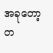အခုတော့ တ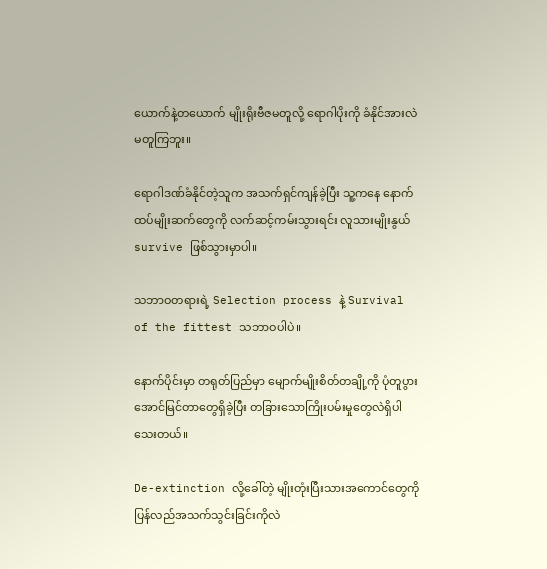ယောက်နဲ့တယောက် မျိုးရိုးဗီဇမတူလို့ ရောဂါပိုးကို ခံနိုင်အားလဲမတူကြဘူး။

ရောဂါဒဏ်ခံနိုင်တဲ့သူက အသက်ရှင်ကျန်ခဲ့ပြီး သူ့ကနေ နောက်ထပ်မျိုးဆက်တွေကို လက်ဆင့်ကမ်းသွားရင်း လူသားမျိုးနွယ် survive ဖြစ်သွားမှာပါ။

သဘာဝတရားရဲ့ Selection process နဲ့ Survival of the fittest သဘာဝပါပဲ။

နောက်ပိုင်းမှာ တရုတ်ပြည်မှာ မျောက်မျိုးစိတ်တချို့ကို ပုံတူပွားအောင်မြင်တာတွေရှိခဲ့ပြီး တခြားသောကြိုးပမ်းမှုတွေလဲရှိပါသေးတယ်။

De-extinction လို့ခေါ်တဲ့ မျိုးတုံးပြီးသားအကောင်တွေကို ပြန်လည်အသက်သွင်းခြင်းကိုလဲ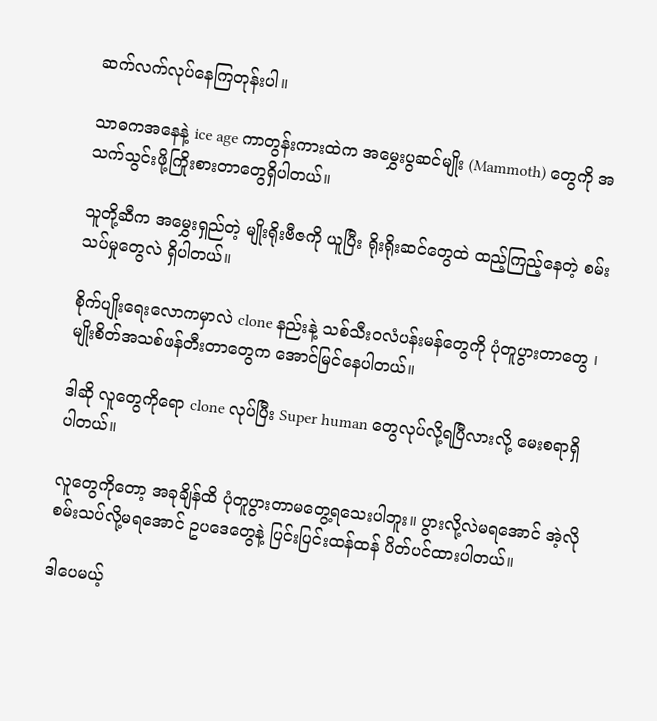ဆက်လက်လုပ်နေကြတုန်းပါ။

သာဓကအနေနဲ့ ice age ကာတွန်းကားထဲက အမွှေးပွဆင်မျိုး (Mammoth) တွေကို အသက်သွင်းဖို့ကြိုးစားတာတွေရှိပါတယ်။

သူတို့ဆီက အမွှေးရှည်တဲ့ မျိုးရိုးဗီဇကို ယူပြီး ရိုးရိုးဆင်တွေထဲ ထည့်ကြည့်နေတဲ့ စမ်းသပ်မှုတွေလဲ ရှိပါတယ်။

စိုက်ပျိုးရေးလောကမှာလဲ clone နည်းနဲ့ သစ်သီးဝလံပန်းမန်တွေကို ပုံတူပွားတာတွေ ၊ မျိုးစိတ်အသစ်ဖန်တီးတာတွေက အောင်မြင်နေပါတယ်။

ဒါဆို လူတွေကိုရော clone လုပ်ပြီး Super human တွေလုပ်လို့ရပြီလားလို့ မေးစရာရှိပါတယ်။

လူတွေကိုတော့ အခုချိန်ထိ ပုံတူပွားတာမတွေ့ရသေးပါဘူး။ ပွားလို့လဲမရအောင် အဲ့လိုစမ်းသပ်လို့မရအောင် ဥပဒေတွေနဲ့ ပြင်းပြင်းထန်ထန် ပိတ်ပင်ထားပါတယ်။

ဒါပေမယ့်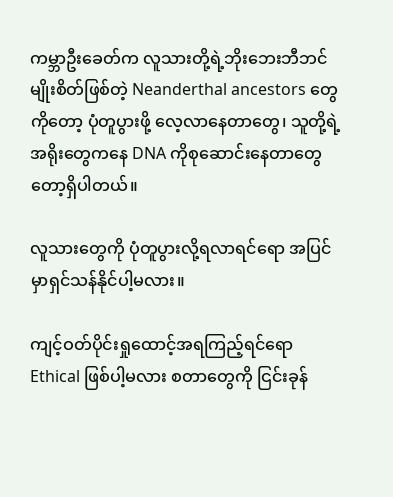ကမ္ဘာဦးခေတ်က လူသားတို့ရဲ့ဘိုးဘေးဘီဘင် မျိုးစိတ်ဖြစ်တဲ့ Neanderthal ancestors တွေကိုတော့ ပုံတူပွားဖို့ လေ့လာနေတာတွေ၊ သူတို့ရဲ့ အရိုးတွေကနေ DNA ကိုစုဆောင်းနေတာတွေတော့ရှိပါတယ်။

လူသားတွေကို ပုံတူပွားလို့ရလာရင်ရော အပြင်မှာရှင်သန်နိုင်ပါ့မလား။

ကျင့်ဝတ်ပိုင်းရှုထောင့်အရကြည့်ရင်ရော Ethical ဖြစ်ပါ့မလား စတာတွေကို ငြင်းခုန်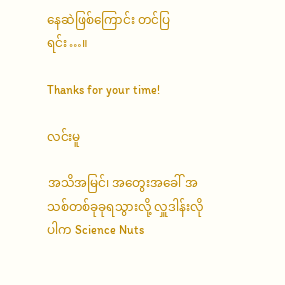နေဆဲဖြစ်ကြောင်း တင်ပြရင်း…။

Thanks for your time!

လင်းမူ

အသိအမြင်၊ အတွေးအခေါ် အသစ်တစ်ခုခုရသွားလို့ လှူဒါန်းလိုပါက Science Nuts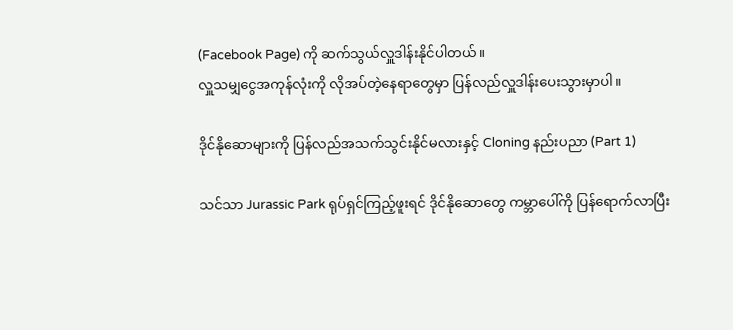(Facebook Page) ကို ဆက်သွယ်လှူဒါန်းနိုင်ပါတယ်။
လှူသမျှငွေအကုန်လုံးကို လိုအပ်တဲ့နေရာတွေမှာ ပြန်လည်လှူဒါန်းပေးသွားမှာပါ။

ဒိုင်နိုဆောများကို ပြန်လည်အသက်သွင်းနိုင်မလားနှင့် Cloning နည်းပညာ (Part 1)

သင်သာ Jurassic Park ရုပ်ရှင်ကြည့်ဖူးရင် ဒိုင်နိုဆောတွေ ကမ္ဘာပေါ်ကို ပြန်ရောက်လာပြီး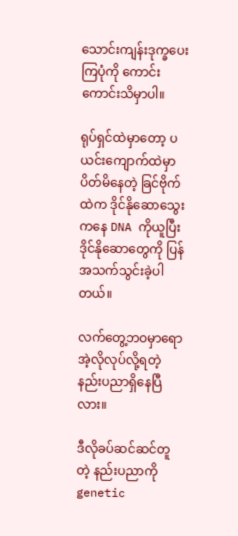သောင်းကျန်းဒုက္ခပေးကြပုံကို ကောင်းကောင်းသိမှာပါ။

ရုပ်ရှင်ထဲမှာတော့ ပယင်းကျောက်ထဲမှာ ပိတ်မိနေတဲ့ ခြင်ဗိုက်ထဲက ဒိုင်နိုဆောသွေးကနေ DNA ကိုယူပြီး ဒိုင်နိုဆောတွေကို ပြန်အသက်သွင်းခဲ့ပါတယ်။

လက်တွေ့ဘဝမှာရော အဲ့လိုလုပ်လို့ရတဲ့ နည်းပညာရှိနေပြီလား။

ဒီလိုခပ်ဆင်ဆင်တူတဲ့ နည်းပညာကို genetic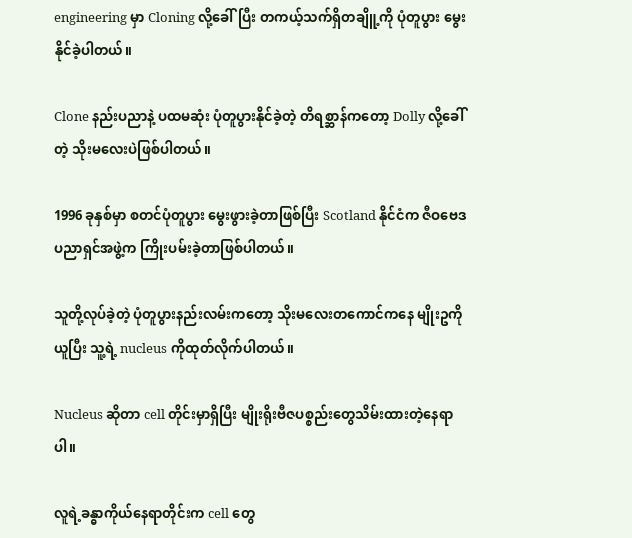engineering မှာ Cloning လို့ခေါ်ပြီး တကယ့်သက်ရှိတချိူ့ကို ပုံတူပွား မွေးနိုင်ခဲ့ပါတယ်။

Clone နည်းပညာနဲ့ ပထမဆုံး ပုံတူပွားနိုင်ခဲ့တဲ့ တိရစ္ဆာန်ကတော့ Dolly လို့ခေါ်တဲ့ သိုးမလေးပဲဖြစ်ပါတယ်။

1996 ခုနှစ်မှာ စတင်ပုံတူပွား မွေးဖွားခဲ့တာဖြစ်ပြီး Scotland နိုင်ငံက ဇီဝဗေဒပညာရှင်အဖွဲ့က ကြိုးပမ်းခဲ့တာဖြစ်ပါတယ်။

သူတို့လုပ်ခဲ့တဲ့ ပုံတူပွားနည်းလမ်းကတော့ သိုးမလေးတကောင်ကနေ မျိုးဥကို ယူပြီး သူ့ရဲ့ nucleus ကိုထုတ်လိုက်ပါတယ်။

Nucleus ဆိုတာ cell တိုင်းမှာရှိပြီး မျိုးရိုးဗီဇပစ္စည်းတွေသိမ်းထားတဲ့နေရာပါ။

လူရဲ့ခန္ဓာကိုယ်နေရာတိုင်းက cell တွေ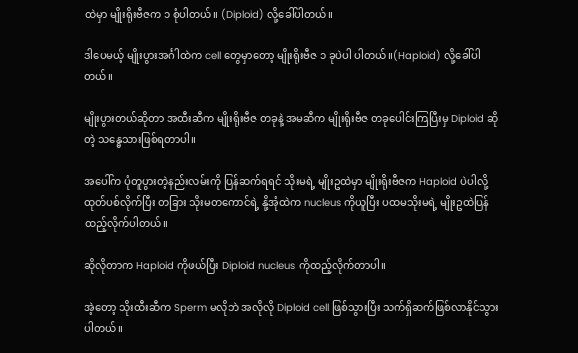ထဲမှာ မျိုးရိုးဗီဇက ၁ စုံပါတယ်။ (Diploid) လို့ခေါ်ပါတယ်။

ဒါပေမယ့် မျိုးပွားအင်္ဂါထဲက cell တွေမှာတော့ မျိုးရိုးဗီဇ ၁ ခုပဲပါ ပါတယ်။(Haploid) လို့ခေါ်ပါတယ်။

မျိုးပွားတယ်ဆိုတာ အထီးဆီက မျိုးရိုးဗီဇ တခုနဲ့ အမဆီက မျိုးရိုးဗီဇ တခုပေါင်းကြပြီးမှ Diploid ဆိုတဲ့ သန္ဓေသားဖြစ်ရတာပါ။

အပေါ်က ပုံတူပွားတဲ့နည်းလမ်းကို ပြန်ဆက်ရရင် သိုးမရဲ့ မျိုးဥထဲမှာ မျိုးရိုးဗီဇက Haploid ပဲပါလို့ ထုတ်ပစ်လိုက်ပြီး တခြား သိုးမတကောင်ရဲ့ နို့အုံထဲက nucleus ကိုယူပြီး ပထမသိုးမရဲ့ မျိုးဥထဲပြန်ထည့်လိုက်ပါတယ်။

ဆိုလိုတာက Haploid ကိုဖယ်ပြီး Diploid nucleus ကိုထည့်လိုက်တာပါ။

အဲ့တော့ သိုးထီးဆီက Sperm မလိုဘဲ အလိုလို Diploid cell ဖြစ်သွားပြီး သက်ရှိဆက်ဖြစ်လာနိုင်သွားပါတယ်။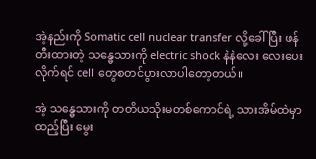အဲ့နည်းကို Somatic cell nuclear transfer လို့ခေါ်ပြီး ဖန်တီးထားတဲ့ သန္ဓေသားကို electric shock နဲနဲလေး လေးပေးလိုက်ရင် cell တွေစတင်ပွားလာပါတော့တယ်။

အဲ့ သန္ဓေသားကို တတိယသိုးမတစ်ကောင်ရဲ့ သားအိမ်ထဲမှာ ထည့်ပြီး မွေး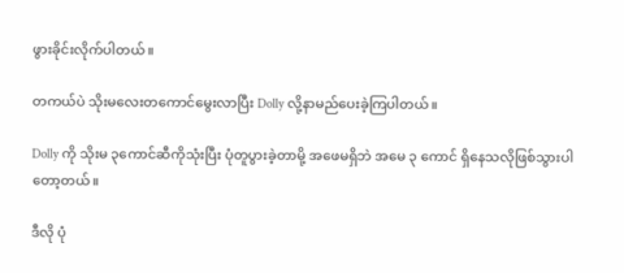ဖွားခိုင်းလိုက်ပါတယ်။

တကယ်ပဲ သိုးမလေးတကောင်မွေးလာပြီး Dolly လို့နာမည်ပေးခဲ့ကြပါတယ်။

Dolly ကို သိုးမ ၃ကောင်ဆီကိုသုံးပြီး ပုံတူပွားခဲ့တာမို့ အဖေမရှိဘဲ အမေ ၃ ကောင် ရှိနေသလိုဖြစ်သွားပါတော့တယ်။

ဒီလို ပုံ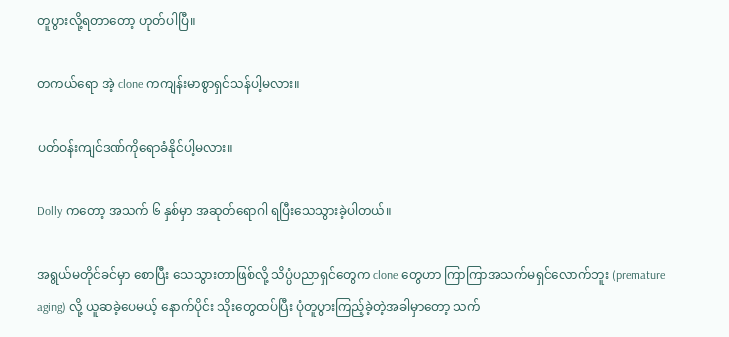တူပွားလို့ရတာတော့ ဟုတ်ပါပြီ။

တကယ်ရော အဲ့ clone ကကျန်းမာစွာရှင်သန်ပါ့မလား။

ပတ်ဝန်းကျင်ဒဏ်ကိုရောခံနိုင်ပါ့မလား။

Dolly ကတော့ အသက် ၆ နှစ်မှာ အဆုတ်ရောဂါ ရပြီးသေသွားခဲ့ပါတယ်။

အရွယ်မတိုင်ခင်မှာ စောပြီး သေသွားတာဖြစ်လို့ သိပ္ပံပညာရှင်တွေက clone တွေဟာ ကြာကြာအသက်မရှင်လောက်ဘူး (premature aging) လို့ ယူဆခဲ့ပေမယ့် နောက်ပိုင်း သိုးတွေထပ်ပြီး ပုံတူပွားကြည့်ခဲ့တဲ့အခါမှာတော့ သက်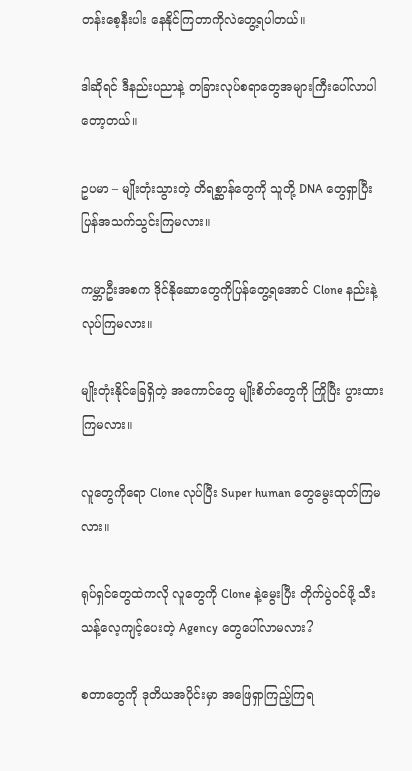တန်းစေ့နီးပါး နေနိုင်ကြတာကိုလဲတွေ့ရပါတယ်။

ဒါဆိုရင် ဒီနည်းပညာနဲ့ တခြားလုပ်စရာတွေအများကြီးပေါ်လာပါတော့တယ်။

ဥပမာ – မျိုးတုံးသွားတဲ့ တိရစ္ဆာန်တွေကို သူတို့ DNA တွေရှာပြီး ပြန်အသက်သွင်းကြမလား။

ကမ္ဘာဦးအစက ဒိုင်နိုဆောတွေကိုပြန်တွေ့ရအောင် Clone နည်းနဲ့လုပ်ကြမလား။

မျိုးတုံးနိုင်ခြေရှိတဲ့ အကောင်တွေ မျိုးစိတ်တွေကို ကြိုပြီး ပွားထားကြမလား။

လူတွေကိုရော Clone လုပ်ပြီး Super human တွေမွေးထုတ်ကြမလား။

ရုပ်ရှင်တွေထဲကလို လူတွေကို Clone နဲ့မွေးပြီး တိုက်ပွဲဝင်ဖို့ သီးသန့်လေ့ကျင့်ပေးတဲ့ Agency တွေပေါ်လာမလား?

စတာတွေကို ဒုတိယအပိုင်းမှာ အဖြေရှာကြည့်ကြရ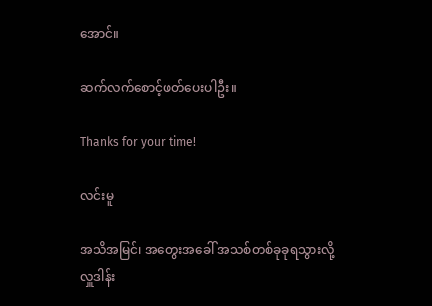အောင်။

ဆက်လက်စောင့်ဖတ်ပေးပါဦး။

Thanks for your time!

လင်းမူ

အသိအမြင်၊ အတွေးအခေါ် အသစ်တစ်ခုခုရသွားလို့ လှူဒါန်း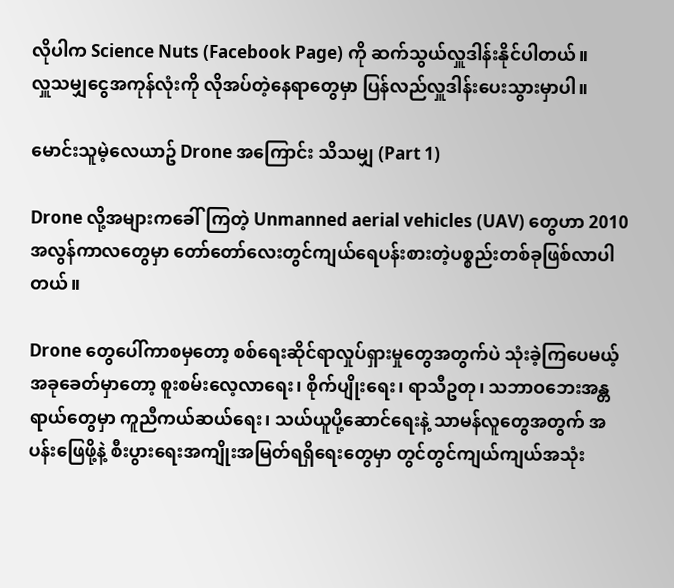လိုပါက Science Nuts (Facebook Page) ကို ဆက်သွယ်လှူဒါန်းနိုင်ပါတယ်။
လှူသမျှငွေအကုန်လုံးကို လိုအပ်တဲ့နေရာတွေမှာ ပြန်လည်လှူဒါန်းပေးသွားမှာပါ။

မောင်းသူမဲ့လေယာဥ် Drone အကြောင်း သိသမျှ (Part 1)

Drone လို့အများကခေါ်ကြတဲ့ Unmanned aerial vehicles (UAV) တွေဟာ 2010 အလွန်ကာလတွေမှာ တော်တော်လေးတွင်ကျယ်ရေပန်းစားတဲ့ပစ္စည်းတစ်ခုဖြစ်လာပါတယ်။

Drone တွေပေါ်ကာစမှတော့ စစ်ရေးဆိုင်ရာလှုပ်ရှားမှုတွေအတွက်ပဲ သုံးခဲ့ကြပေမယ့် အခုခေတ်မှာတော့ စူးစမ်းလေ့လာရေး၊ စိုက်ပျိုးရေး၊ ရာသီဥတု၊ သဘာဝဘေးအန္တရာယ်တွေမှာ ကူညီကယ်ဆယ်ရေး၊ သယ်ယူပို့ဆောင်ရေးနဲ့ သာမန်လူတွေအတွက် အပန်းဖြေဖို့နဲ့ စီးပွားရေးအကျိုးအမြတ်ရရှိရေးတွေမှာ တွင်တွင်ကျယ်ကျယ်အသုံး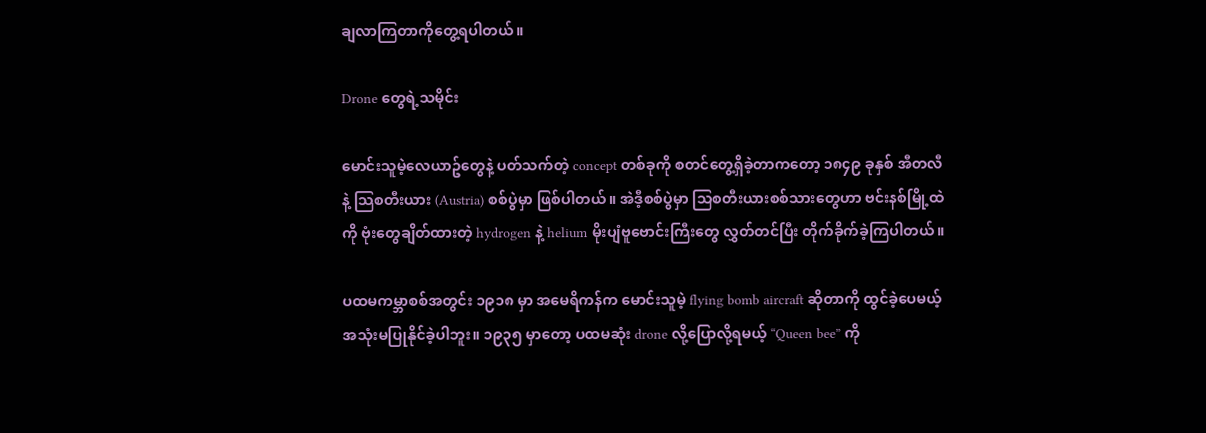ချလာကြတာကိုတွေ့ရပါတယ်။

Drone တွေရဲ့သမိုင်း

မောင်းသူမဲ့လေယာဥ်တွေနဲ့ ပတ်သက်တဲ့ concept တစ်ခုကို စတင်တွေ့ရှိခဲ့တာကတော့ ၁၈၄၉ ခုနှစ် အီတလီနဲ့ သြစတီးယား (Austria) စစ်ပွဲမှာ ဖြစ်ပါတယ်။ အဲဒီ့စစ်ပွဲမှာ သြစတီးယားစစ်သားတွေဟာ ဗင်းနစ်မြို့ထဲကို ဗုံးတွေချိတ်ထားတဲ့ hydrogen နဲ့ helium မိုးပျံဗူဗောင်းကြီးတွေ လွှတ်တင်ပြီး တိုက်ခိုက်ခဲ့ကြပါတယ်။

ပထမကမ္ဘာစစ်အတွင်း ၁၉၁၈ မှာ အမေရိကန်က မောင်းသူမဲ့ flying bomb aircraft ဆိုတာကို ထွင်ခဲ့ပေမယ့် အသုံးမပြုနိုင်ခဲ့ပါဘူး။ ၁၉၃၅ မှာတော့ ပထမဆုံး drone လို့ပြောလို့ရမယ့် “Queen bee” ကို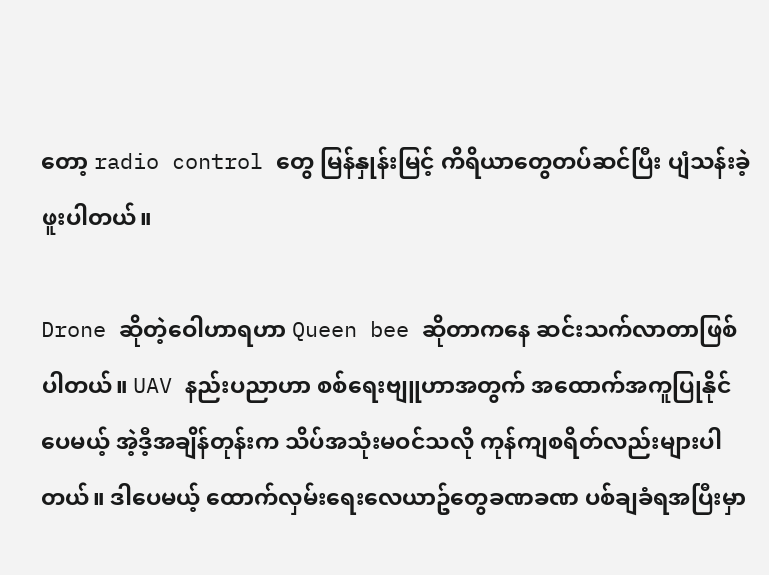တော့ radio control တွေ မြန်နှုန်းမြင့် ကိရိယာတွေတပ်ဆင်ပြီး ပျံသန်းခဲ့ဖူးပါတယ်။

Drone ဆိုတဲ့ဝေါဟာရဟာ Queen bee ဆိုတာကနေ ဆင်းသက်လာတာဖြစ်ပါတယ်။ UAV နည်းပညာဟာ စစ်ရေးဗျူဟာအတွက် အထောက်အကူပြုနိုင်ပေမယ့် အဲ့ဒီ့အချိန်တုန်းက သိပ်အသုံးမဝင်သလို ကုန်ကျစရိတ်လည်းများပါတယ်။ ဒါပေမယ့် ထောက်လှမ်းရေးလေယာဥ်တွေခဏခဏ ပစ်ချခံရအပြီးမှာ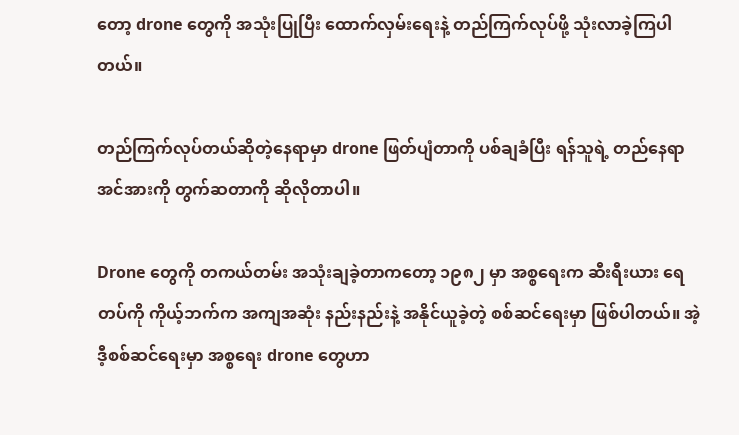တော့ drone တွေကို အသုံးပြုပြီး ထောက်လှမ်းရေးနဲ့ တည်ကြက်လုပ်ဖို့ သုံးလာခဲ့ကြပါတယ်။

တည်ကြက်လုပ်တယ်ဆိုတဲ့နေရာမှာ drone ဖြတ်ပျံတာကို ပစ်ချခံပြီး ရန်သူရဲ့ တည်နေရာအင်အားကို တွက်ဆတာကို ဆိုလိုတာပါ။

Drone တွေကို တကယ်တမ်း အသုံးချခဲ့တာကတော့ ၁၉၈၂ မှာ အစ္စရေးက ဆီးရီးယား ရေတပ်ကို ကိုယ့်ဘက်က အကျအဆုံး နည်းနည်းနဲ့ အနိုင်ယူခဲ့တဲ့ စစ်ဆင်ရေးမှာ ဖြစ်ပါတယ်။ အဲ့ဒီ့စစ်ဆင်ရေးမှာ အစ္စရေး drone တွေဟာ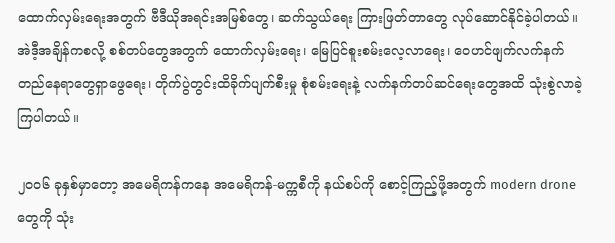ထောက်လှမ်းရေးအတွက် ဗီဒီယိုအရင်းအမြစ်တွေ၊ ဆက်သွယ်ရေး ကြားဖြတ်တာတွေ လုပ်ဆောင်နိုင်ခဲ့ပါတယ်။ အဲဒီ့အချိန်ကစလို့ စစ်တပ်တွေအတွက် ထောက်လှမ်းရေး၊ မြေပြင်စူးစမ်းလေ့လာရေး၊ ဝေဟင်ဖျက်လက်နက်တည်နေရာတွေရှာဖွေရေး၊ တိုက်ပွဲတွင်းထိခိုက်ပျက်စီးမှု စုံစမ်းရေးနဲ့ လက်နက်တပ်ဆင်ရေးတွေအထိ သုံးစွဲလာခဲ့ကြပါတယ်။

၂၀၀၆ ခုနှစ်မှာတော့ အမေရိကန်ကနေ အမေရိကန်-မက္ကစီကို နယ်စပ်ကို စောင့်ကြည့်ဖို့အတွက် modern drone တွေကို သုံး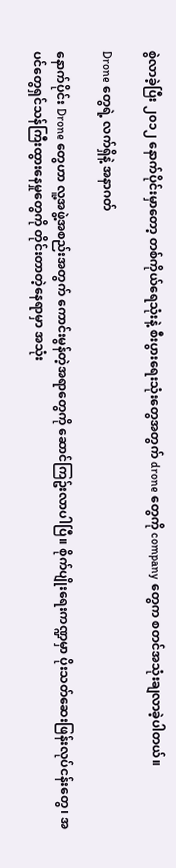စွဲလာခဲ့ပြီး ၂၀၁၂ နောက်ပိုင်းမှာတော့ တစ်ကိုယ်ရေသုံးနဲ့ စီးပွားရေးသုံးတွေအတွက် drone တွေကို company တွေက စတင်အသုံးချလာခဲ့ပါတယ်။

Drone တွေရဲ့ လက်ရှိနဲ့ အနာဂတ်

နောက်ပိုင်း Drone တွေဟာ လူ့အဖွဲ့အစည်းအတွက် ကောင်းမွန်တဲ့အရာတွေကို ဆောင်ကြဥ်းလာပါပြီ။ စိုက်ပျိုးရေးကဏ္ဍမှာ ပိုးသတ်ဆေးဖြန်းလုပ်ငန်းတွေ၊ အပင်တွေရှင်သန်ကြီးထွားနေမှုတွေကို တိုင်းတာတဲ့နေရာမှာ အသုံး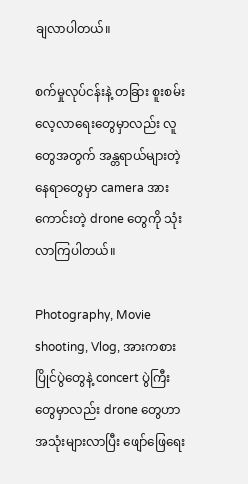ချလာပါတယ်။

စက်မှုလုပ်ငန်းနဲ့ တခြား စူးစမ်းလေ့လာရေးတွေမှာလည်း လူတွေအတွက် အန္တရာယ်များတဲ့ နေရာတွေမှာ camera အားကောင်းတဲ့ drone တွေကို သုံးလာကြပါတယ်။

Photography, Movie shooting, Vlog, အားကစားပြိုင်ပွဲတွေနဲ့ concert ပွဲကြီး တွေမှာလည်း drone တွေဟာ အသုံးများလာပြီး ဖျော်ဖြေရေး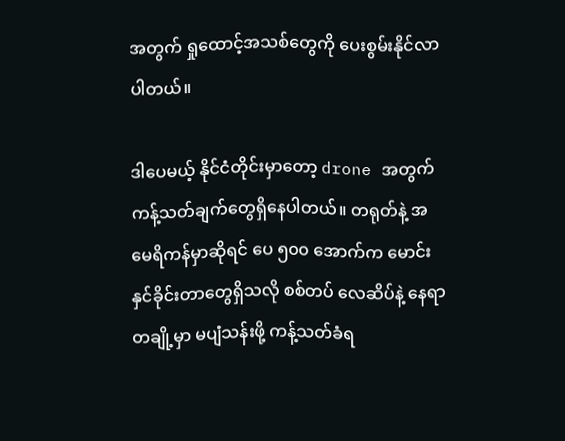အတွက် ရှုထောင့်အသစ်တွေကို ပေးစွမ်းနိုင်လာပါတယ်။

ဒါပေမယ့် နိုင်ငံတိုင်းမှာတော့ drone အတွက် ကန့်သတ်ချက်တွေရှိနေပါတယ်။ တရုတ်နဲ့ အမေရိကန်မှာဆိုရင် ပေ ၅၀၀ အောက်က မောင်းနှင်ခိုင်းတာတွေရှိသလို စစ်တပ် လေဆိပ်နဲ့ နေရာတချို့မှာ မပျံသန်းဖို့ ကန့်သတ်ခံရ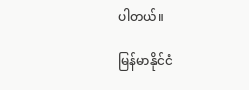ပါတယ်။

မြန်မာနိုင်ငံ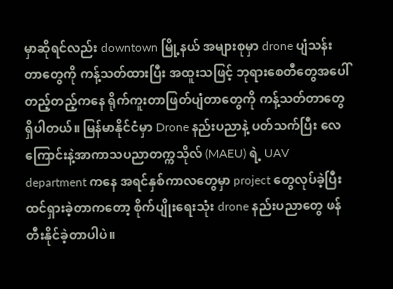မှာဆိုရင်လည်း downtown မြို့နယ် အများစုမှာ drone ပျံသန်းတာတွေကို ကန့်သတ်ထားပြီး အထူးသဖြင့် ဘုရားစေတီတွေအပေါ် တည့်တည့်ကနေ ရိုက်ကူးတာဖြတ်ပျံတာတွေကို ကန့်သတ်တာတွေရှိပါတယ်။ မြန်မာနိုင်ငံမှာ Drone နည်းပညာနဲ့ ပတ်သက်ပြီး လေကြောင်းနဲ့အာကာသပညာတက္ကသိုလ် (MAEU) ရဲ့ UAV department ကနေ အရင်နှစ်ကာလတွေမှာ project တွေလုပ်ခဲ့ပြီး ထင်ရှားခဲ့တာကတော့ စိုက်ပျိုးရေးသုံး drone နည်းပညာတွေ ဖန်တီးနိုင်ခဲ့တာပါပဲ။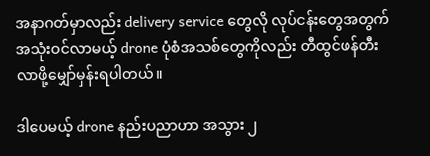အနာဂတ်မှာလည်း delivery service တွေလို လုပ်ငန်းတွေအတွက် အသုံးဝင်လာမယ့် drone ပုံစံအသစ်တွေကိုလည်း တီထွင်ဖန်တီးလာဖို့မျှော်မှန်းရပါတယ်။

ဒါပေမယ့် drone နည်းပညာဟာ အသွား ၂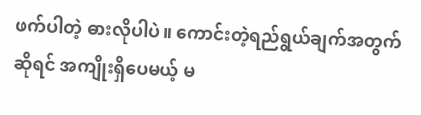ဖက်ပါတဲ့ ဓားလိုပါပဲ။ ကောင်းတဲ့ရည်ရွယ်ချက်အတွက်ဆိုရင် အကျိုးရှိပေမယ့် မ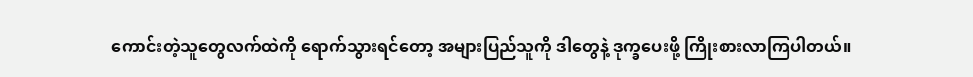ကောင်းတဲ့သူတွေလက်ထဲကို ရောက်သွားရင်တော့ အများပြည်သူကို ဒါတွေနဲ့ ဒုက္ခပေးဖို့ ကြိုးစားလာကြပါတယ်။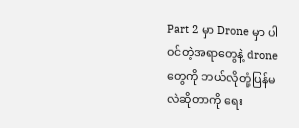Part 2 မှာ Drone မှာ ပါဝင်တဲ့အရာတွေနဲ့ drone တွေကို ဘယ်လိုတုံ့ပြန်မလဲဆိုတာကို ရေး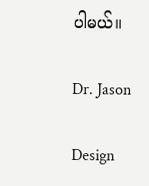ပါမယ်။

Dr. Jason

Design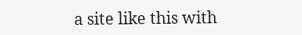a site like this with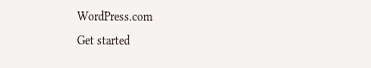WordPress.com
Get started